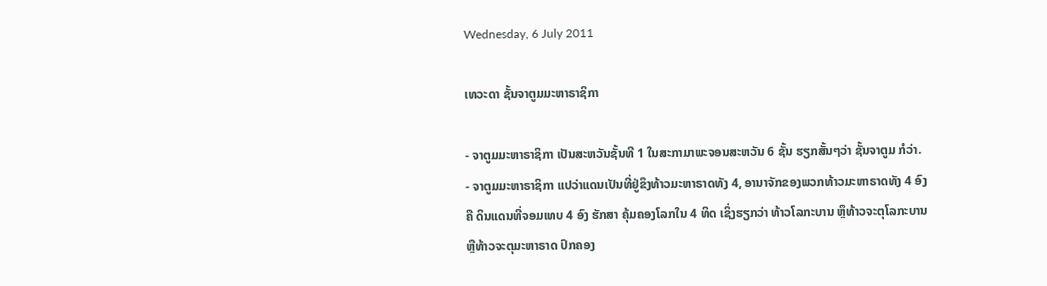Wednesday, 6 July 2011

ເທວະດາ ຊັ້ນຈາຕູມມະຫາຣາຊິກາ

- ຈາຕູມມະຫາຣາຊິກາ ເປັນສະຫວັນຊັ້ນທີ 1 ໃນສະກາມາພະຈອນສະຫວັນ 6 ຊັ້ນ ຮຽກສັ້ນໆວ່າ ຊັ້ນຈາຕູມ ກໍວ່າ.
- ຈາຕູມມະຫາຣາຊິກາ ແປວ່າແດນເປັນທີ່ຢູ່ຂຶງທ້າວມະຫາຣາດທັງ 4, ອານາຈັກຂອງພວກທ້າວມະຫາຣາດທັງ 4 ອົງຄື ດິນແດນທີ່ຈອມເທບ 4 ອົງ ຮັກສາ ຄຸ້ມຄອງໂລກໃນ 4 ທິດ ເຊິ່ງຮຽກວ່າ ທ້າວໂລກະບານ ຫຼຶທ້າວຈະຕຸໂລກະບານ ຫຼືທ້າວຈະຕຸມະຫາຣາດ ປົກຄອງ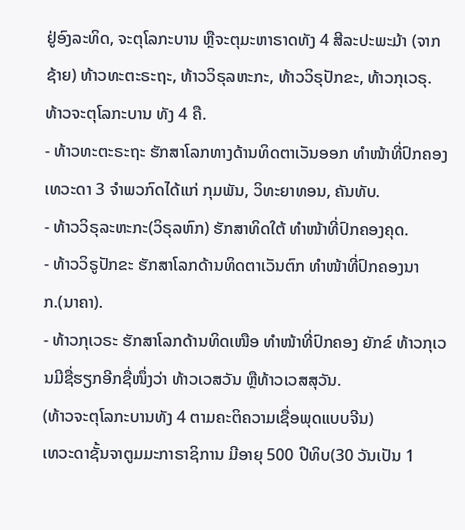ຢູ່ອົງລະທິດ, ຈະຕຸໂລກະບານ ຫຼືຈະຕຸມະຫາຣາດທັງ 4 ສີລະປະພະມ້າ (ຈາກຊ້າຍ) ທ້າວທະຕະຣະຖະ, ທ້າວວິຣຸລຫະກະ, ທ້າວວິຣຸປັກຂະ, ທ້າວກຸເວຣຸ.
ທ້າວຈະຕຸໂລກະບານ ທັງ 4 ຄື.
- ທ້າວທະຕະຣະຖະ ຮັກສາໂລກທາງດ້ານທິດຕາເວັນອອກ ທຳໜ້າທີ່ປົກຄອງເທວະດາ 3 ຈຳພວກົດໄດ້ແກ່ ກຸມພັນ, ວິທະຍາທອນ, ຄັນທັບ.
- ທ້າວວິຣຸລະຫະກະ(ວິຣຸລຫົກ) ຮັກສາທິດໃຕ້ ທຳໜ້າທີ່ປົກຄອງຄຸດ.
- ທ້າວວິຣູປັກຂະ ຮັກສາໂລກດ້ານທິດຕາເວັນຕົກ ທຳໜ້າທີ່ປົກຄອງນາກ.(ນາຄາ).
- ທ້າວກຸເວຣະ ຮັກສາໂລກດ້ານທິດເໜືອ ທຳໜ້າທີ່ປົກຄອງ ຍັກຂ໌ ທ້າວກຸເວນມີຊື່ຮຽກອີກຊື່ໜຶ່ງວ່າ ທ້າວເວສວັນ ຫຼືທ້າວເວສສຸວັນ.
(ທ້າວຈະຕຸໂລກະບານທັງ 4 ຕາມຄະຕິຄວາມເຊື່ອພຸດແບບຈີນ)
ເທວະດາຊັ້ນຈາຕູມມະກາຣາຊິການ ມີອາຍຸ 500 ປີທິບ(30 ວັນເປັນ 1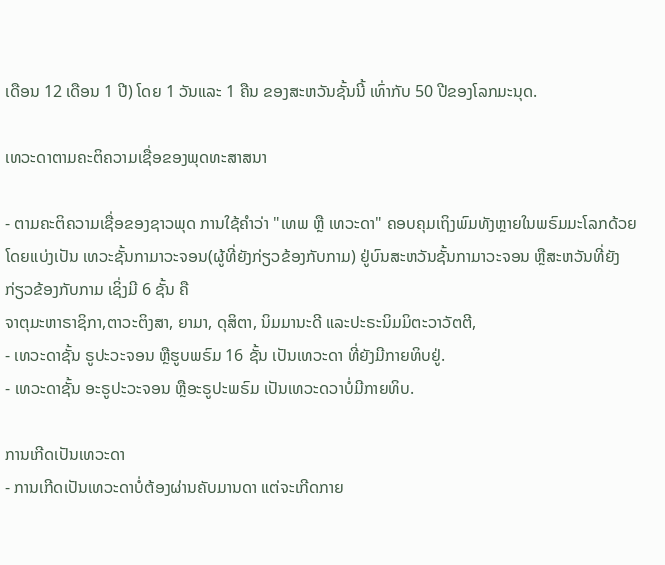ເດືອນ 12 ເດືອນ 1 ປີ) ໂດຍ 1 ວັນແລະ 1 ຄືນ ຂອງສະຫວັນຊັ້ນນີ້ ເທົ່າກັບ 50 ປີຂອງໂລກມະນຸດ.

ເທວະດາຕາມຄະຕິຄວາມເຊື່ອຂອງພຸດທະສາສນາ

- ຕາມຄະຕິຄວາມເຊື່ອຂອງຊາວພຸດ ການໃຊ້ຄຳວ່າ "ເທພ ຫຼື ເທວະດາ" ຄອບຄຸມເຖິງພົມທັງຫຼາຍໃນພຣົມມະໂລກດ້ວຍ ໂດຍແບ່ງເປັນ ເທວະຊັ້ນກາມາວະຈອນ(ຜູ້ທີ່ຍັງກ່ຽວຂ້ອງກັບກາມ) ຢູ່ບົນສະຫວັນຊັ້ນກາມາວະຈອນ ຫຼືສະຫວັນທີ່ຍັງກ່ຽວຂ້ອງກັບກາມ ເຊິ່ງມີ 6 ຊັ້ນ ຄື
ຈາຕຸມະຫາຣາຊິກາ,ຕາວະຕິງສາ, ຍາມາ, ດຸສິຕາ, ນິມມານະດີ ແລະປະຣະນິມມິຕະວາວັຕຕີ,
- ເທວະດາຊັ້ນ ຣູປະວະຈອນ ຫຼືຮູບພຣົມ 16 ຊັ້ນ ເປັນເທວະດາ ທີ່ຍັງມີກາຍທິບຢູ່.
- ເທວະດາຊັ້ນ ອະຣູປະວະຈອນ ຫຼືອະຣູປະພຣົມ ເປັນເທວະດວາບໍ່ມີກາຍທິບ.

ການເກີດເປັນເທວະດາ
- ການເກີດເປັນເທວະດາບໍ່ຕ້ອງຜ່ານຄັບມານດາ ແຕ່ຈະເກີດກາຍ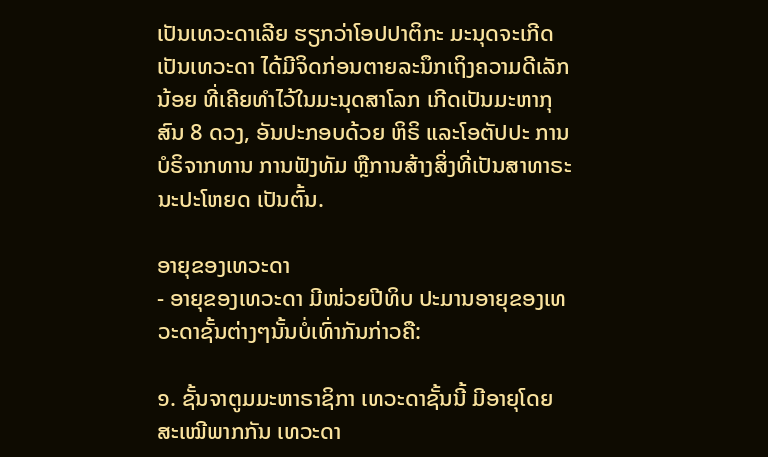ເປັນເທວະດາເລີຍ ຮຽກວ່າໂອປປາຕິກະ ມະນຸດຈະເກີດເປັນເທວະດາ ໄດ້ມີຈິດກ່ອນຕາຍລະນຶກເຖິງຄວາມດີເລັກນ້ອຍ ທີ່ເຄີຍທຳໄວ້ໃນມະນຸດສາໂລກ ເກີດເປັນມະຫາກຸສົນ 8 ດວງ, ອັນປະກອບດ້ວຍ ຫິຣິ ແລະໂອຕັປປະ ການບໍຣິຈາກທານ ການຟັງທັມ ຫຼືການສ້າງສິ່ງທີ່ເປັນສາທາຣະນະປະໂຫຍດ ເປັນຕົ້ນ.

ອາຍຸຂອງເທວະດາ
- ອາຍຸຂອງເທວະດາ ມີໜ່ວຍປີທິບ ປະມານອາຍຸຂອງເທວະດາຊັ້ນຕ່າງໆນັ້ນບໍ່ເທົ່າກັນກ່າວຄື:

໑. ຊັ້ນຈາຕູມມະຫາຣາຊິກາ ເທວະດາຊັ້ນນີ້ ມີອາຍຸໂດຍສະເໝີພາກກັນ ເທວະດາ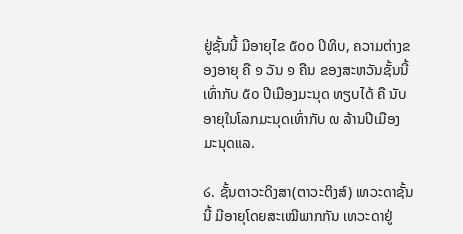ຢູ່ຊັ້ນນີ້ ມີອາຍຸໄຂ ໕໐໐ ປິທິບ, ຄວາມຕ່າງຂອງອາຍຸ ຄື ໑ ວັນ ໑ ຄືນ ຂອງສະຫວັນຊັ້ນນີ້ ເທົ່າກັບ ໕໐ ປີເມືອງມະນຸດ ທຽບໄດ້ ຄື ນັບອາຍຸໃນໂລກມະນຸດເທົ່າກັບ ໙ ລ້ານປີເມືອງມະນຸດແລ.

໒. ຊັ້ນຕາວະດິງສາ(ຕາວະຕິງສ໌) ເທວະດາຊັ້ນນີ້ ມີອາຍຸໂດຍສະເໝີພາກກັນ ເທວະດາຢູ່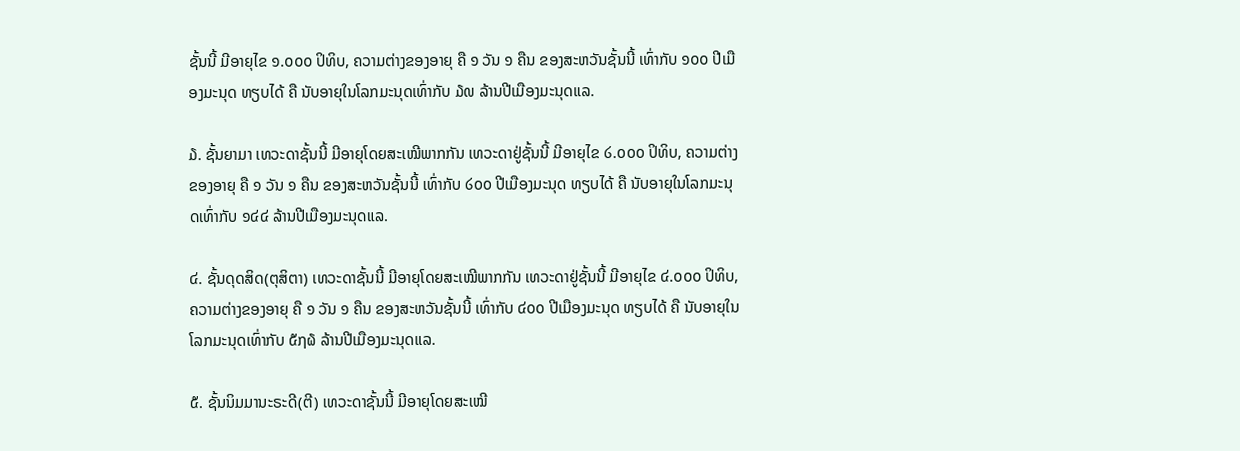ຊັ້ນນີ້ ມີອາຍຸໄຂ ໑.໐໐໐ ປິທິບ, ຄວາມຕ່າງຂອງອາຍຸ ຄື ໑ ວັນ ໑ ຄືນ ຂອງສະຫວັນຊັ້ນນີ້ ເທົ່າກັບ ໑໐໐ ປີເມືອງມະນຸດ ທຽບໄດ້ ຄື ນັບອາຍຸໃນໂລກມະນຸດເທົ່າກັບ ໓໙ ລ້ານປີເມືອງມະນຸດແລ.

໓. ຊັ້ນຍາມາ ເທວະດາຊັ້ນນີ້ ມີອາຍຸໂດຍສະເໝີພາກກັນ ເທວະດາຢູ່ຊັ້ນນີ້ ມີອາຍຸໄຂ ໒.໐໐໐ ປິທິບ, ຄວາມຕ່າງຂອງອາຍຸ ຄື ໑ ວັນ ໑ ຄືນ ຂອງສະຫວັນຊັ້ນນີ້ ເທົ່າກັບ ໒໐໐ ປີເມືອງມະນຸດ ທຽບໄດ້ ຄື ນັບອາຍຸໃນໂລກມະນຸດເທົ່າກັບ ໑໔໔ ລ້ານປີເມືອງມະນຸດແລ.

໔. ຊັ້ນດຸດສິດ(ຕຸສິຕາ) ເທວະດາຊັ້ນນີ້ ມີອາຍຸໂດຍສະເໝີພາກກັນ ເທວະດາຢູ່ຊັ້ນນີ້ ມີອາຍຸໄຂ ໔.໐໐໐ ປິທິບ, ຄວາມຕ່າງຂອງອາຍຸ ຄື ໑ ວັນ ໑ ຄືນ ຂອງສະຫວັນຊັ້ນນີ້ ເທົ່າກັບ ໔໐໐ ປີເມືອງມະນຸດ ທຽບໄດ້ ຄື ນັບອາຍຸໃນໂລກມະນຸດເທົ່າກັບ ໕໗໖ ລ້ານປີເມືອງມະນຸດແລ.

໕. ຊັ້ນນິມມານະຣະດີ(ຕີ) ເທວະດາຊັ້ນນີ້ ມີອາຍຸໂດຍສະເໝີ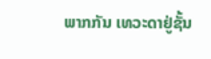ພາກກັນ ເທວະດາຢູ່ຊັ້ນ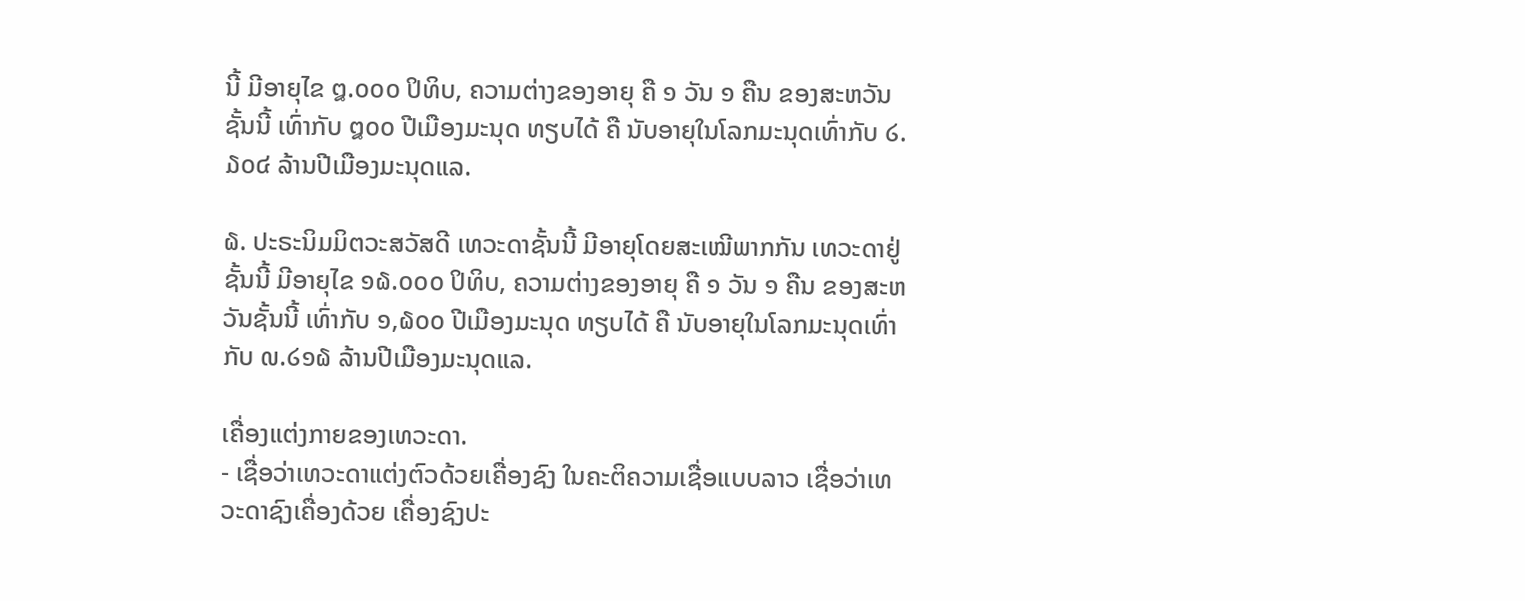ນີ້ ມີອາຍຸໄຂ ໘.໐໐໐ ປິທິບ, ຄວາມຕ່າງຂອງອາຍຸ ຄື ໑ ວັນ ໑ ຄືນ ຂອງສະຫວັນຊັ້ນນີ້ ເທົ່າກັບ ໘໐໐ ປີເມືອງມະນຸດ ທຽບໄດ້ ຄື ນັບອາຍຸໃນໂລກມະນຸດເທົ່າກັບ ໒.໓໐໔ ລ້ານປີເມືອງມະນຸດແລ.

໖. ປະຣະນິມມິຕວະສວັສດີ ເທວະດາຊັ້ນນີ້ ມີອາຍຸໂດຍສະເໝີພາກກັນ ເທວະດາຢູ່ຊັ້ນນີ້ ມີອາຍຸໄຂ ໑໖.໐໐໐ ປິທິບ, ຄວາມຕ່າງຂອງອາຍຸ ຄື ໑ ວັນ ໑ ຄືນ ຂອງສະຫວັນຊັ້ນນີ້ ເທົ່າກັບ ໑,໖໐໐ ປີເມືອງມະນຸດ ທຽບໄດ້ ຄື ນັບອາຍຸໃນໂລກມະນຸດເທົ່າກັບ ໙.໒໑໖ ລ້ານປີເມືອງມະນຸດແລ.

ເຄື່ອງແຕ່ງກາຍຂອງເທວະດາ.
- ເຊື່ອວ່າເທວະດາແຕ່ງຕົວດ້ວຍເຄື່ອງຊົງ ໃນຄະຕິຄວາມເຊື່ອແບບລາວ ເຊື່ອວ່າເທວະດາຊົງເຄື່ອງດ້ວຍ ເຄື່ອງຊົງປະ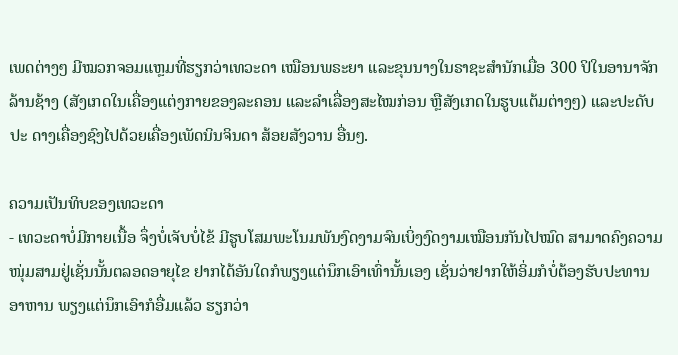ເພດຕ່າງໆ ມີໝວກຈອມແຫຼມທີ່ຮຽກວ່າເທວະດາ ເໝືອນພຣະຍາ ແລະຂຸນນາງໃນຣາຊະສຳນັກເມື່ອ 300 ປິໃນອານາຈັກລ້ານຊ້າງ (ສັງເກດໃນເຄື່ອງແຕ່ງກາຍຂອງລະຄອນ ແລະລໍາເລື່ອງສະໄໝກ່ອນ ຫຼືສັງເກດໃນຮູບແຕ້ມຕ່າງໆ) ແລະປະດັບປະ ດາງເຄື່ອງຊົງໄປດ້ວຍເຄື່ອງເພັດນິນຈິນດາ ສ້ອຍສັງວານ ອື່ນໆ.

ຄວາມເປັນທິບຂອງເທວະດາ
- ເທວະດາບໍ່ມີກາຍເນື້ອ ຈຶ່ງບໍ່ເຈັບບໍ່ໄຂ້ ມີຮູບໂສມພະໂນມພັນງົດງາມຈົນເບິ່ງງົດງາມເໝືອນກັນໄປໝົດ ສາມາດຄົງຄວາມໜຸ່ມສາມຢູ່ເຊັ່ນນັ້ນຕລອດອາຍຸໄຂ ຢາກໄດ້ອັນໃດກໍພຽງແຕ່ນຶກເອົາເທົ່ານັ້ນເອງ ເຊັ່ນວ່າຢາກໃຫ້ອິ່ມກໍບໍ່ຕ້ອງຮັບປະທານອາຫານ ພຽງແຕ່ນຶກເອົາກໍອື່ມແລ້ວ ຮຽກວ່າ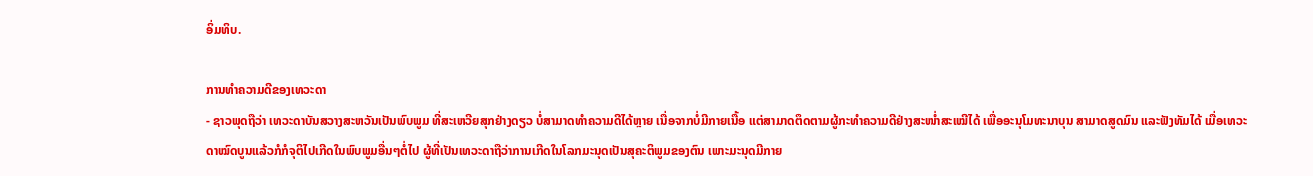ອິ່ມທິບ.

ການທຳຄວາມດີຂອງເທວະດາ
- ຊາວພຸດຖືວ່າ ເທວະດາບັນສວາງສະຫວັນເປັນພົບພູມ ທີ່ສະເຫວີຍສຸກຢ່າງດຽວ ບໍ່ສາມາດທຳຄວາມດີໄດ້ຫຼາຍ ເນື່ອຈາກບໍ່ມີກາຍເນື້ອ ແຕ່ສາມາດຕຶດຕາມຜູ້ກະທຳຄວາມດີຢ່າງສະໜໍ່າສະເໝີໄດ້ ເພື່ອອະນຸໂມທະນາບຸນ ສາມາດສູດມົນ ແລະຟັງທັມໄດ້ ເມື່ອເທວະດາໝົດບູນແລ້ວກໍກໍຈຸຕິໄປເກີດໃນພົບພູມອື່ນໆຕໍ່ໄປ ຜູ້ທີ່ເປັນເທວະດາຖືວ່າການເກີດໃນໂລກມະນຸດເປັນສຸຄະຕິພູມຂອງຕົນ ເພາະມະນຸດມີກາຍ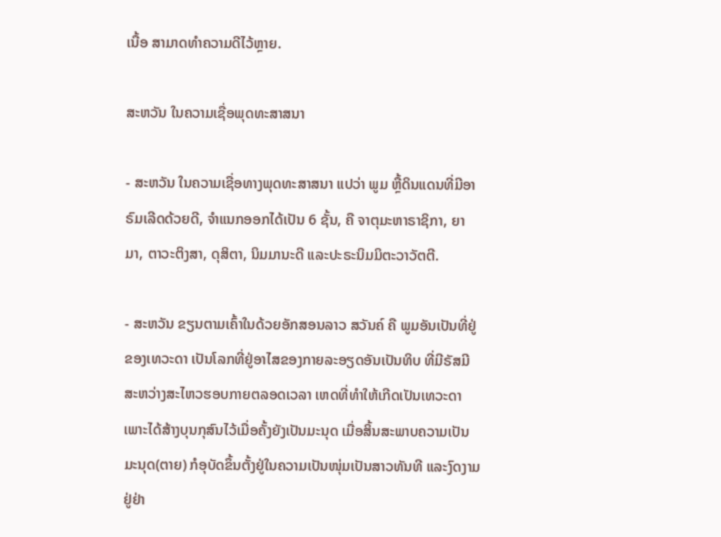ເນື້ອ ສາມາດທຳຄວາມດີໄວ້ຫຼາຍ.

ສະຫວັນ ໃນຄວາມເຊື່ອພຸດທະສາສນາ

- ສະຫວັນ ໃນຄວາມເຊື່ອທາງພຸດທະສາສນາ ແປວ່າ ພູມ ຫຼື້ດິນແດນທີ່ມີອາຣົມເລີດດ້ວຍດີ, ຈຳແນກອອກໄດ້ເປັນ 6 ຊັ້ນ, ຄື ຈາຕຸມະຫາຣາຊິກາ, ຍາມາ, ຕາວະຕິງສາ, ດຸສິຕາ, ນິມມານະດີ ແລະປະຣະນິມມິຕະວາວັຕຕີ.

- ສະຫວັນ ຂຽນຕາມເຄົ້າໃນດ້ວຍອັກສອນລາວ ສວັນຄ໌ ຄື ພູມອັນເປັນທີ່ຢູ່ຂອງເທວະດາ ເປັນໂລກທີ່ຢູ່ອາໄສຂອງກາຍລະອຽດອັນເປັນທິບ ທີ່ມີຣັສມີສະຫວ່າງສະໄຫວຮອບກາຍຕລອດເວລາ ເຫດທີ່ທຳໃຫ້ເກີດເປັນເທວະດາ ເພາະໄດ້ສ້າງບຸນກຸສົນໄວ້ເມື່ອຄັ້ງຍັງເປັນມະນຸດ ເມື່ອສິ້ນສະພາບຄວາມເປັນມະນຸດ(ຕາຍ) ກໍອຸບັດຂຶ້ນຕັ້ງຢູ່ໃນຄວາມເປັນໜຸ່ມເປັນສາວທັນທີ ແລະງົດງາມຢູ່ຢ່າ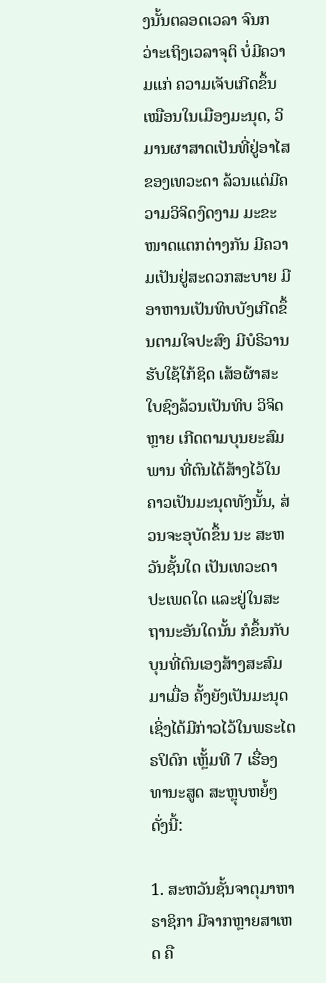ງນັ້ນຕລອດເວລາ ຈົນກວ່າະເຖິງເວລາຈຸຕິ ບໍ່ມີຄວາມແກ່ ຄວາມເຈັບເກີດຂຶ້ນເໝືອນໃນເມືອງມະນຸດ, ວິມານຜາສາດເປັນທີ່ຢູ່ອາໄສຂອງເທວະດາ ລ້ວນແຕ່ມີຄວາມວິຈິດງົດງາມ ມະຂະໜາດແຕກຕ່າງກັນ ມີຄວາມເປັນຢູ່ສະດວກສະບາຍ ມີອາຫານເປັນທິບບັງເກີດຂຶ້ນຕາມໃຈປະສົງ ມີບໍຣິວານຮັບໃຊ້ໃກ້ຊິດ ເສ້ອຜ້າສະໃບຊົງລ້ວນເປັນທິບ ວິຈິດຫຼາຍ ເກີດຕາມບຸນຍະສົມພານ ທີ່ຕົນໄດ້ສ້າງໄວ້ໃນຄາວເປັນມະນຸດທັງນັ້ນ, ສ່ວນຈະອຸບັດຂຶ້ນ ນະ ສະຫວັນຊັ້ນໃດ ເປັນເທວະດາປະເພດໃດ ແລະຢູ່ໃນສະຖານະອັນໃດນັ້ນ ກໍຂຶ້ນກັບບຸນທີ່ຕົນເອງສ້າງສະສົມມາເມື່ອ ຄັ້ງຍັງເປັນມະນຸດ ເຊິ່ງໄດ້ມີກ່າວໄວ້ໃນພຣະໄຕຣປິດົກ ເຫຼັ້ມທີ 7 ເຮື່ອງ ທານະສູດ ສະຫຼຸບຫຍໍ້ໆ ດັ່ງນີ້:

1. ສະຫວັນຊັ້ນຈາຕຸມາຫາຣາຊິກາ ມີຈາກຫຼາຍສາເຫດ ຄື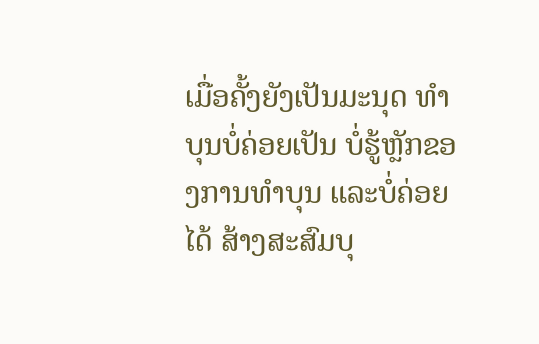ເມື່ອຄັ້ງຍັງເປັນມະນຸດ ທໍາບຸນບໍ່ຄ່ອຍເປັນ ບໍ່ຮູ້ຫຼັກຂອງການທໍາບຸນ ແລະບໍ່ຄ່ອຍໄດ້ ສ້າງສະສົມບຸ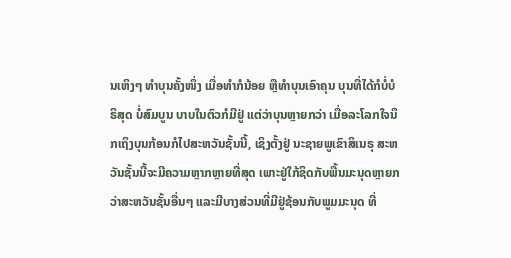ນເຫິງໆ ທໍາບຸນຄັ້ງໜຶ່ງ ເມື່ອທໍາກໍນ້ອຍ ຫຼືທໍາບຸນເອົາຄຸນ ບຸນທີ່ໄດ້ກໍບໍ່ບໍຣິສຸດ ບໍ່ສົມບູນ ບາບໃນຕົວກໍມີຢູ່ ແຕ່ວ່າບຸນຫຼາຍກວ່າ ເມື່ອລະໂລກໃຈນຶກເຖິງບຸນກ້ອນກໍໄປສະຫວັນຊັ້ນນີ້, ເຊິງຕັ້ງຢູ່ ນະຊາຍພູເຂົາສິເນຣຸ ສະຫວັນຊັ້ນນີ້ຈະມີຄວາມຫຼາກຫຼາຍທີ່ສຸດ ເພາະຢູ່ໃກ້ຊິດກັບພື້ນມະນຸດຫຼາຍກວ່າສະຫວັນຊັ້ນອື່ນໆ ແລະມີບາງສ່ວນທີ່ມີຢູ່ຊ້ອນກັບພູມມະນຸດ ທີ່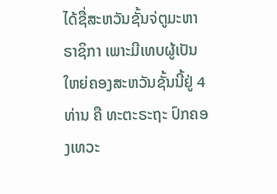ໄດ້ຊື່ສະຫວັນຊັ້ນຈ່ຕູມະຫາຣາຊິກາ ເພາະມີເທບຜູ້ເປັນໃຫຍ່ຄອງສະຫວັນຊັ້ນນີ້ຢູ່ 4 ທ່ານ ຄື ທະຕະຣະຖະ ປົກຄອງເທວະ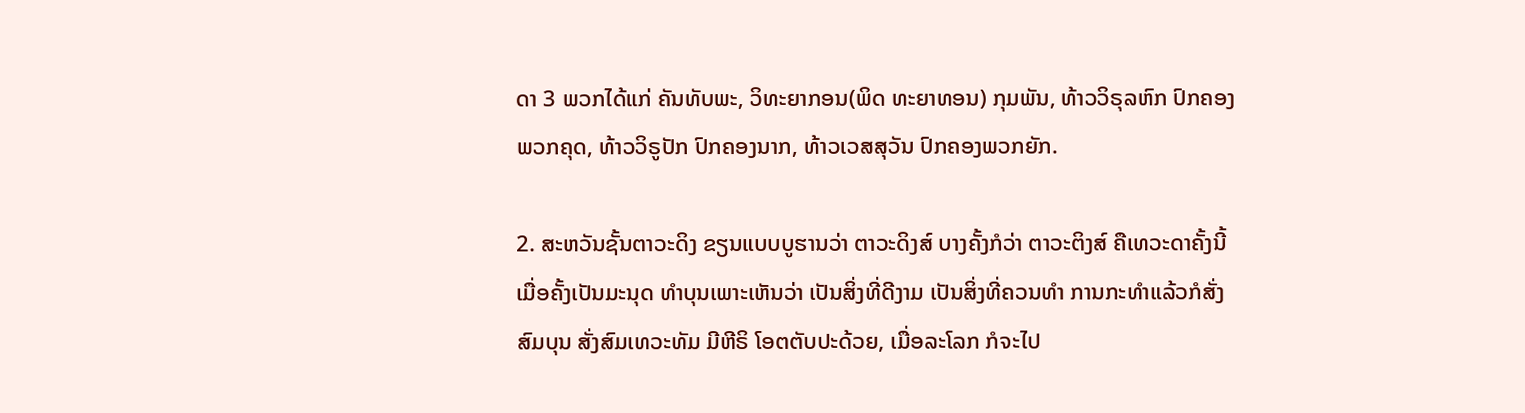ດາ 3 ພວກໄດ້ແກ່ ຄັນທັບພະ, ວິທະຍາກອນ(ພິດ ທະຍາທອນ) ກຸມພັນ, ທ້າວວິຣຸລຫົກ ປົກຄອງພວກຄຸດ, ທ້າວວິຣູປັກ ປົກຄອງນາກ, ທ້າວເວສສຸວັນ ປົກຄອງພວກຍັກ.

2. ສະຫວັນຊັ້ນຕາວະດິງ ຂຽນແບບບູຮານວ່າ ຕາວະດິງສ໌ ບາງຄັ້ງກໍວ່າ ຕາວະຕິງສ໌ ຄືເທວະດາຄັ້ງນີ້ ເມື່ອຄັ້ງເປັນມະນຸດ ທຳບຸນເພາະເຫັນວ່າ ເປັນສິ່ງທີ່ດີງາມ ເປັນສິ່ງທີ່ຄວນທໍາ ການກະທໍາແລ້ວກໍສັ່ງສົມບຸນ ສັ່ງສົມເທວະທັມ ມີຫີຣິ ໂອຕຕັບປະດ້ວຍ, ເມື່ອລະໂລກ ກໍຈະໄປ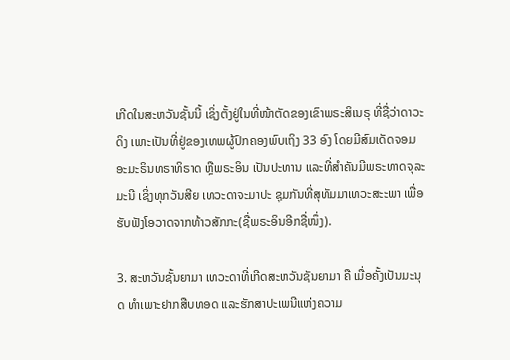ເກີດໃນສະຫວັນຊັ້ນນີ້ ເຊິ່ງຕັ້ງຢູ່ໃນທີ່ໜ້າຕັດຂອງເຂົາພຣະສິເນຣຸ ທີ່ຊື່ວ່າດາວະດິງ ເພາະເປັນທີ່ຢູ່ຂອງເທພຜູ້ປົກຄອງພົບເຖິງ 33 ອົງ ໂດຍມີສົມເດັດຈອມອະມະຣິນທຣາທິຣາດ ຫຼືພຣະອິນ ເປັນປະທານ ແລະທີ່ສຳຄັນມີພຣະທາດຈຸລະມະນີ ເຊິ່ງທຸກວັນສີຍ ເທວະດາຈະມາປະ ຊຸມກັນທີ່ສຸທັມມາເທວະສະະພາ ເພື່ອຮັບຟັງໂອວາດຈາກທ້າວສັກກະ(ຊື່ພຣະອິນອີກຊື່ໜຶ່ງ).

3. ສະຫວັນຊັ້ນຍາມາ ເທວະດາທີ່ເກີດສະຫວັນຊັນຍາມາ ຄື ເມື່ອຄັ້ງເປັນມະນຸດ ທໍາເພາະຢາກສືບທອດ ແລະຮັກສາປະເພນີແຫ່ງຄວາມ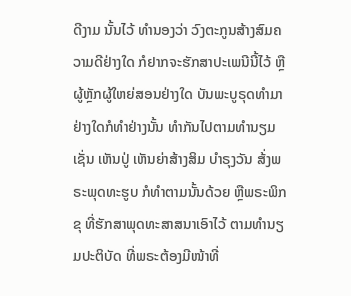ດີງາມ ນັ້ນໄວ້ ທໍານອງວ່າ ວົງຕະກູນສ້າງສົມຄວາມດີຢ່າງໃດ ກໍຢາກຈະຮັກສາປະເພນີນີ້ໄວ້ ຫຼືຜູ້ຫຼັກຜູ້ໃຫຍ່ສອນຢ່າງໃດ ບັນພະບູຣຸດທຳມາ ຢ່າງໃດກໍທຳຢ່າງນັ້ນ ທຳກັນໄປຕາມທຳນຽມ ເຊັ່ນ ເຫັນປູ່ ເຫັນຍ່າສ້າງສິມ ບໍາຣຸງວັນ ສ້່ງພຣະພຸດທະຮູບ ກໍທຳຕາມນັ້ນດ້ວຍ ຫຼືພຣະພິກຂຸ ທີ່ຮັກສາພຸດທະສາສນາເອົາໄວ້ ຕາມທຳນຽມປະຕິບັດ ທີ່ພຣະຕ້ອງມີໜ້າທີ່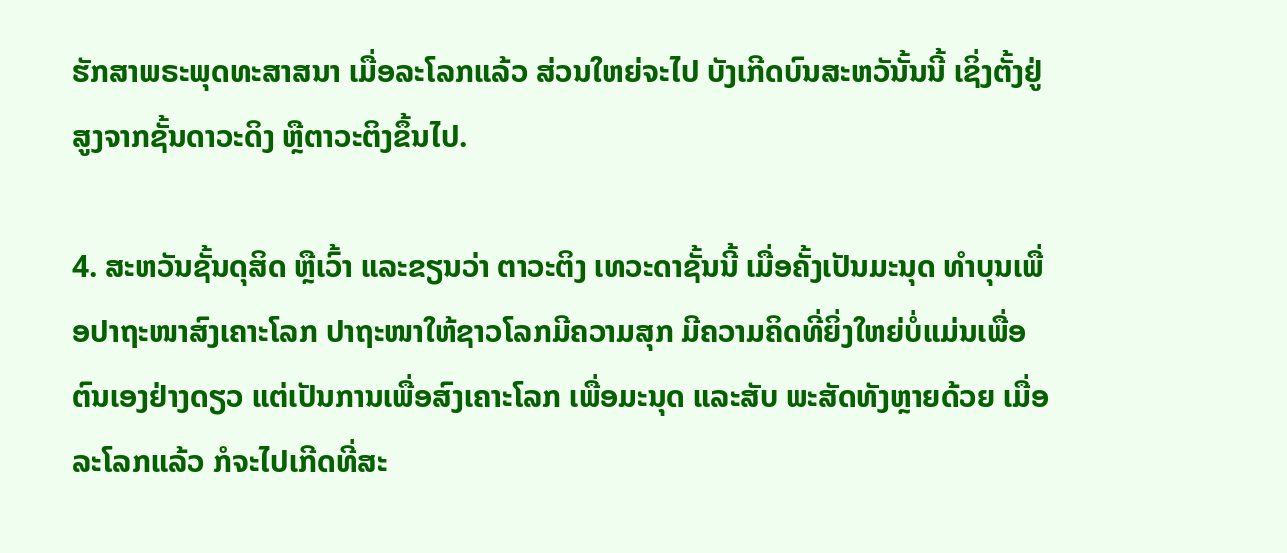ຮັກສາພຣະພຸດທະສາສນາ ເມື່ອລະໂລກແລ້ວ ສ່ວນໃຫຍ່ຈະໄປ ບັງເກີດບົນສະຫວັນັ້ນນີ້ ເຊິ່ງຕັ້ງຢູ່ສູງຈາກຊັ້ນດາວະດິງ ຫຼືຕາວະຕິງຂຶ້ນໄປ.

4. ສະຫວັນຊັ້ນດຸສິດ ຫຼືເວົ້າ ແລະຂຽນວ່າ ຕາວະຕິງ ເທວະດາຊັ້ນນີ້ ເມື່ອຄັ້ງເປັນມະນຸດ ທຳບຸນເພື່ອປາຖະໜາສົງເຄາະໂລກ ປາຖະໜາໃຫ້ຊາວໂລກມີຄວາມສຸກ ມີຄວາມຄິດທີ່ຍິ່ງໃຫຍ່ບໍ່ແມ່ນເພື່ອຕົນເອງຢ່າງດຽວ ແຕ່ເປັນການເພື່ອສົງເຄາະໂລກ ເພື່ອມະນຸດ ແລະສັບ ພະສັດທັງຫຼາຍດ້ວຍ ເມື່ອລະໂລກແລ້ວ ກໍຈະໄປເກີດທີ່ສະ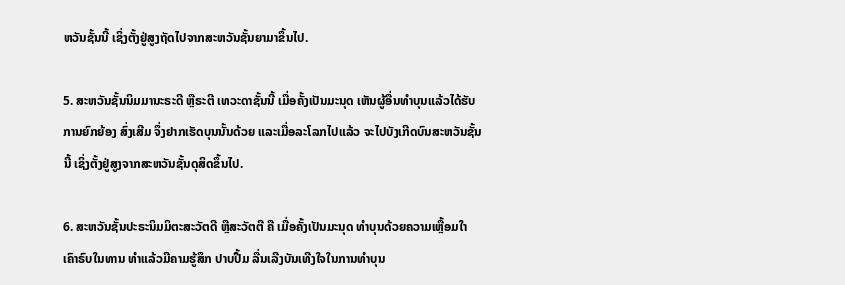ຫວັນຊັ້ນນີ້ ເຊິ່ງຕັ້ງຢູ່ສູງຖັດໄປຈາກສະຫວັນຊັ້ນຍາມາຂຶ້ນໄປ.

5. ສະຫວັນຊັ້ນນິມມານະຣະດີ ຫຼືຣະຕີ ເທວະດາຊັ້ນນີ້ ເມື່ອຄັ້ງເປັນມະນຸດ ເຫັນຜູ້ອື່ນທໍາບຸນແລ້ວໄດ້ຮັບ ການຍົກຍ້ອງ ສົ່ງເສີມ ຈຶ່ງຢາກເຮັດບຸນນັ້ນດ້ວຍ ແລະເມື່ອລະໂລກໄປແລ້ວ ຈະໄປບັງເກີດບົນສະຫວັນຊັ້ນນີ້ ເຊິ່ງຕັ້ງຢູ່ສູງຈາກສະຫວັນຊັ້ນດຸສິດຂຶ້ນໄປ.

6. ສະຫວັນຊັ້ນປະຣະນິມມິຕະສະວັຕດີ ຫຼືສະວັຕຕີ ຄື ເມື່ອຄັ້ງເປັນມະນຸດ ທໍາບຸນດ້ວຍຄວາມເຫຼື້ອມໃາ ເຄົາຣົບໃນທານ ທໍາແລ້ວມີຄາມຮູ້ສຶກ ປາບປື້ມ ລື່ນເລີງບັນເທີງໃຈໃນການທໍາບຸນ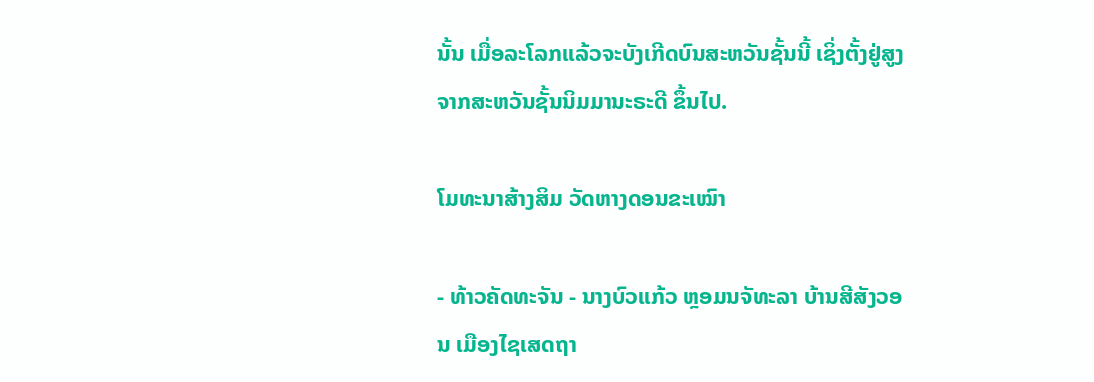ນັ້ນ ເມື່ອລະໂລກແລ້ວຈະບັງເກີດບົນສະຫວັນຊັ້ນນີ້ ເຊິ່ງຕັ້ງຢູ່ສູງຈາກສະຫວັນຊັ້ນນິມມານະຣະດີ ຂຶ້ນໄປ.

ໂມທະນາສ້າງສິມ ວັດຫາງດອນຂະເໝົາ

- ທ້າວຄັດທະຈັນ - ນາງບົວແກ້ວ ຫຼອມນຈັທະລາ ບ້ານສີສັງວອນ ເມືອງໄຊເສດຖາ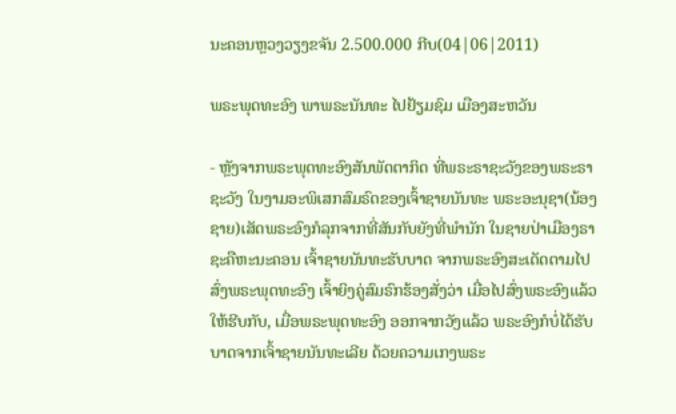ນະຄອນຫຼວງວຽງຂຈັນ 2.500.000 ກີບ(04|06|2011)

ພຣະພຸດທະອົງ ພາພຣະນັນທະ ໄປຢ້ຽມຊົມ ເມືອງສະຫວັນ

- ຫຼັງຈາກພຣະພຸດທະອົງສັນພັດຕາກິດ ທີ່ພຣະຣາຊະວັງຂອງພຣະຣາຊະວັງ ໃນງາມອະພິເສກສົມຣົດຂອງເຈົ້າຊາຍນັນທະ ພຣະອະນຸຊາ(ນ້ອງຊາຍ)ເສັດພຣະອົງກໍລຸກຈາກທີ່ສັນກັບຍັງທີ່ພໍານັກ ໃນຊາຍປ່າເມືອງຣາຊະຄືຫະນະຄອນ ເຈົ້າຊາຍນັນທະຮັບບາດ ຈາກພຣະອົງສະເດັດຕາມໄປສົ່ງພຣະພຸດທະອົງ ເຈົ້າຍິງຄູ່ສົມຣົກຮ້ອງສັ່ງວ່າ ເມື່ອໄປສົ່ງພຣະອົງແລ້ວໃຫ້ຮີບກັບ, ເມື່ອພຣະພຸດທະອົງ ອອກຈາກວັງແລ້ວ ພຣະອົງກໍບໍ່ໄດ້ຮັບບາດຈາກເຈົ້າຊາຍນັນທະເລີຍ ດ້ວຍຄວາມເກງພຣະ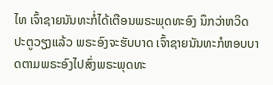ໄທ ເຈົ້າຊາຍນັນທະກໍ່ໄດ້ເຕືອນພຣະພຸດທະອົງ ນຶກວ່າຫວິດປະຕູວຽງແລ້ວ ພຣະອົງຈະຮັບບາດ ເຈົ້າຊາຍນັນທະກໍຫອບບາດຕາມພຣະອົງໄປສົ່ງພຣະພຸດທະ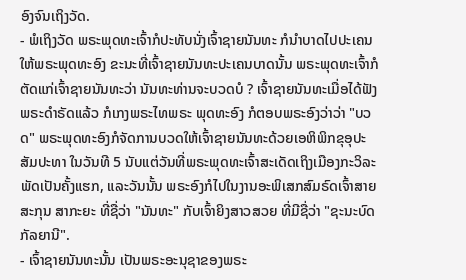ອົງຈົນເຖິງວັດ.
- ພໍເຖິງວັດ ພຣະພຸດທະເຈົ້າກໍປະທັບນັ່ງເຈົ້າຊາຍນັນທະ ກໍນໍາບາດໄປປະເຄນໃຫ້ພຣະພຸດທະອົງ ຂະນະທີ່ເຈົ້າຊາຍນັນທະປະເຄນບາດນັ້ນ ພຣະພຸດທະເຈົ້າກໍຕັດແກ່ເຈົ້າຊາຍນັນທະວ່າ ນັນທະທ່ານຈະບວດບໍ ? ເຈົ້າຊາຍນັນທະເມື່ອໄດ້ຟັງພຣະດໍາຣັດແລ້ວ ກໍເກງພຣະໄທພຣະ ພຸດທະອົງ ກໍຕອບພຣະອົງວ່າວ່າ "ບວດ" ພຣະພຸດທະອົງກໍຈັດການບວດໃຫ້ເຈົ້າຊາຍນັນທະດ້ວຍເອຫິພິກຂຸອຸປະສັມປະທາ ໃນວັນທີ 5 ນັບແຕ່ວັນທີ່ພຣະພຸດທະເຈົ້າສະເດັດເຖິງເມືອງກະວິລະພັດເປັນຄັ້ງແຮກ, ແລະວັນນັ້ນ ພຣະອົງກໍໄປໃນງານອະພິເສກສົມຣົດເຈົ້າສາຍສະກຸນ ສາກະຍະ ທີ່ຊື່ວ່າ "ນັນທະ" ກັບເຈົ້າຍິງສາວສວຍ ທີ່ມີຊື່ວ່າ "ຊະນະບົດກັລຍານີ".
- ເຈົ້າຊາຍນັນທະນັ້ນ ເປັນພຣະອະນຸຊາຂອງພຣະ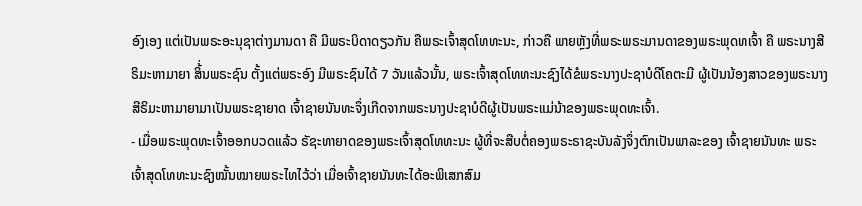ອົງເອງ ແຕ່ເປັນພຣະອະນຸຊາຕ່າງມານດາ ຄື ມີພຣະບິດາດຽວກັນ ຄືພຣະເຈົ້າສຸດໂທທະນະ, ກ່າວຄື ພາຍຫຼັງທີ່ພຣະພຣະມານດາຂອງພຣະພຸດທເຈົ້າ ຄື ພຣະນາງສີຣິມະຫາມາຍາ ສິ້່ນພຣະຊົນ ຕັ້ງແຕ່ພຣະອົງ ມີພຣະຊົນໄດ້ 7 ວັນແລ້ວນັ້ນ, ພຣະເຈົ້າສຸດໂທທະນະຊົງໄດ້ຂໍພຣະນາງປະຊາບໍດີໂຄຕະມີ ຜູ້ເປັນນ້ອງສາວຂອງພຣະນາງ ສີຣິມະຫາມາຍາມາເປັນພຣະຊາຍາດ ເຈົ້າຊາຍນັນທະຈຶ່ງເກີດຈາກພຣະນາງປະຊາບໍດີຜູ້ເປັນພຣະແມ່ນ້າຂອງພຣະພຸດທະເຈົ້າ.
- ເມື່ອພຣະພຸດທະເຈົ້າອອກບວດແລ້ວ ຣັຊະທາຍາດຂອງພຣະເຈົ້າສຸດໂທທະນະ ຜູ້ທີ່ຈະສືບຕໍ່ຄອງພຣະຣາຊະບັນລັງຈຶ່ງຕົກເປັນພາລະຂອງ ເຈົ້າຊາຍນັນທະ ພຣະເຈົ້າສຸດໂທທະນະຊົງໝັ້ນໝາຍພຣະໄທໄວ້ວ່າ ເມື່ອເຈົ້າຊາຍນັນທະໄດ້ອະພິເສກສົມ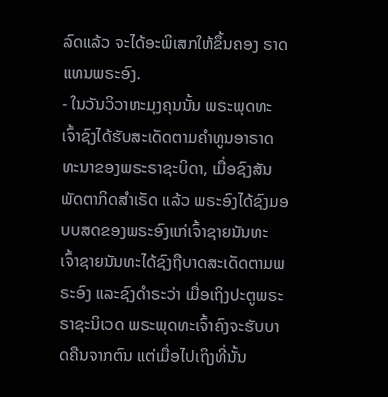ລົດແລ້ວ ຈະໄດ້ອະພິເສກໃຫ້ຂຶ້ນຄອງ ຣາດແທນພຣະອົງ.
- ໃນວັນວິວາຫະມຸງຄຸນນັ້ນ ພຣະພຸດທະເຈົ້າຊົງໄດ້ຮັບສະເດັດຕາມຄໍາທູນອາຣາດທະນາຂອງພຣະຣາຊະບິດາ, ເມື່ອຊົງສັນພັດຕາກິດສໍາເຣັດ ແລ້ວ ພຣະອົງໄດ້ຊົງມອບບສດຂອງພຣະອົງແກ່ເຈົ້າຊາຍນັນທະ ເຈົ້າຊາຍນັນທະໄດ້ຊົງຖືບາດສະເດັດຕາມພຣະອົງ ແລະຊົງດໍາຣະວ່າ ເມື່ອເຖິງປະຕູພຣະຣາຊະນິເວດ ພຣະພຸດທະເຈົ້າຄົງຈະຮັບບາດຄືນຈາກຕົນ ແຕ່ເມື່ອໄປເຖິງທີ່ນັ້ນ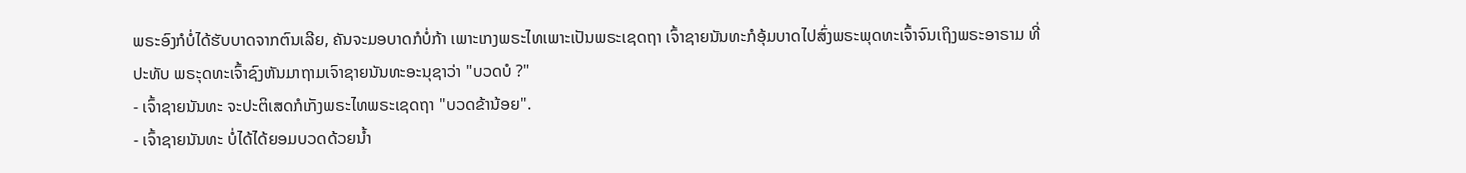ພຣະອົງກໍບໍ່ໄດ້ຮັບບາດຈາກຕົນເລີຍ, ຄັນຈະມອບາດກໍບໍ່ກ້າ ເພາະເກງພຣະໄທເພາະເປັນພຣະເຊດຖາ ເຈົ້າຊາຍນັນທະກໍອຸ້ມບາດໄປສົ່ງພຣະພຸດທະເຈົ້າຈົນເຖິງພຣະອາຣາມ ທີ່ປະທັບ ພຣະຸດທະເຈົ້າຊົງຫັນມາຖາມເຈົາຊາຍນັນທະອະນຸຊາວ່າ "ບວດບໍ ?"
- ເຈົ້າຊາຍນັນທະ ຈະປະຕິເສດກໍເກັງພຣະໄທພຣະເຊດຖາ "ບວດຂ້ານ້ອຍ".
- ເຈົ້າຊາຍນັນທະ ບໍ່ໄດ້ໄດ້ຍອມບວດດ້ວຍນໍ້າ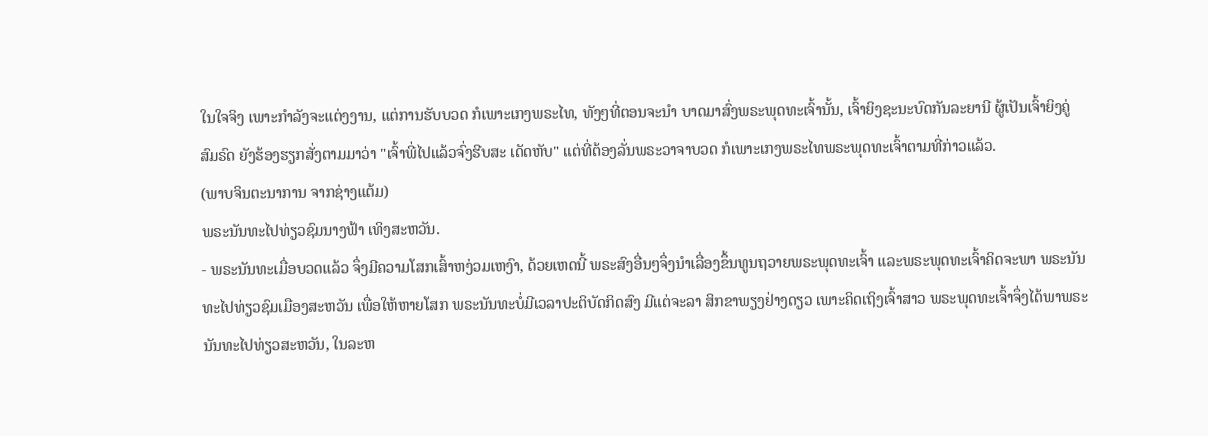ໃນໃຈຈິງ ເພາະກໍາລັງຈະແຕ່ງງານ, ແຕ່ການຮັບບວດ ກໍເພາະເກງພຣະໄທ, ທັງໆທີ່ຕອນຈະນໍາ ບາດມາສົ່ງພຣະພຸດທະເຈົ້ານັ້ນ, ເຈົ້າຍິງຊະນະບົດກັນລະຍານີ ຜູ້ເປັນເຈົ້າຍິງຄູ່ສົມຣົດ ຍັງຮ້ອງຮຽກສັ່ງຕາມມາວ່າ "ເຈົ້າພີ່ໄປແລ້ວຈົ່ງຮີບສະ ເດັດຫັບ" ແຕ່ທີ່ຕ້ອງລັ່ນພຣະວາຈາບວດ ກໍເພາະເກງພຣະໄທພຣະພຸດທະເຈົ້າຕາມທີ່ກ່າວແລ້ວ.
(ພາບຈິນຕະນາການ ຈາກຊ່າງແຕ້ມ)
ພຣະນັນທະໄປທ່ຽວຊົມນາງຟ້າ ເທິງສະຫວັນ.
- ພຣະນັນທະເມື່ອບວດແລ້ວ ຈຶ່ງມີຄວາມໂສກເສົ້າຫງ່ວມເຫງົາ, ດ້ວຍເຫດນີ້ ພຣະສົງອື່ນໆຈຶ່ງນໍາເລື່ອງຂຶ້ນທູນຖວາຍພຣະພຸດທະເຈົ້າ ແລະພຣະພຸດທະເຈົ້າຄິດຈະພາ ພຣະນັນທະໄປທ່ຽວຊົມເມືອງສະຫວັນ ເພື່ອໃຫ້ຫາຍໂສກ ພຣະນັນທະບໍ່ມີເວລາປະຕິບັດກິດສົງ ມີແຕ່ຈະລາ ສິກຂາພຽງຢ່າງດຽວ ເພາະຄິດເຖິງເຈົ້າສາວ ພຣະພຸດທະເຈົ້າຈຶ່ງໄດ້ພາພຣະນັນທະໄປທ່ຽວສະຫວັນ, ໃນລະຫ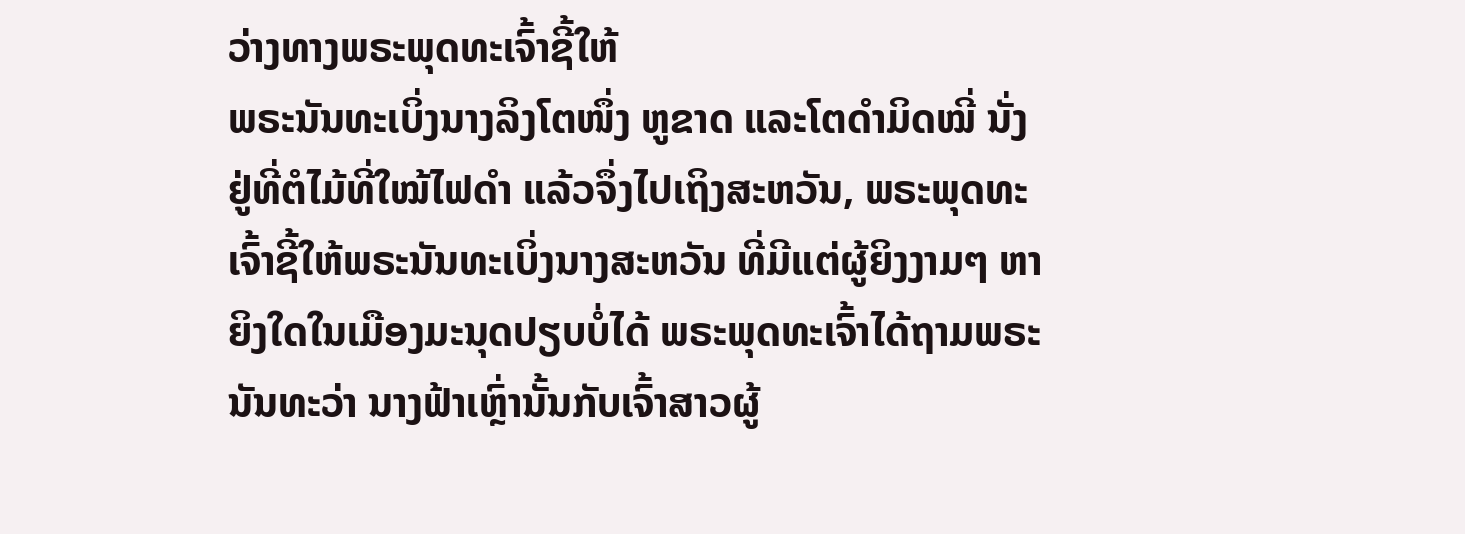ວ່າງທາງພຣະພຸດທະເຈົ້າຊີ້ໃຫ້
ພຣະນັນທະເບິ່ງນາງລິງໂຕໜຶ່ງ ຫູຂາດ ແລະໂຕດຳມິດໝີ່ ນັ່ງຢູ່ທີ່ຕໍໄມ້ທີ່ໃໝ້ໄຟດຳ ແລ້ວຈຶ່ງໄປເຖິງສະຫວັນ, ພຣະພຸດທະເຈົ້າຊີ້ໃຫ້ພຣະນັນທະເບິ່ງນາງສະຫວັນ ທີ່ມີແຕ່ຜູ້ຍິງງາມໆ ຫາຍິງໃດໃນເມືອງມະນຸດປຽບບໍ່ໄດ້ ພຣະພຸດທະເຈົ້າໄດ້ຖາມພຣະນັນທະວ່າ ນາງຟ້າເຫຼົ່ານັ້ນກັບເຈົ້າສາວຜູ້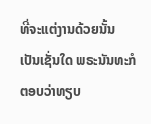ທີ່ຈະແຕ່ງານດ້ວຍນັ້ນ ເປັນເຊັ່ນໃດ ພຣະນັນທະກໍຕອບວ່າທຽບ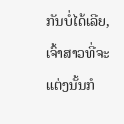ກັນບໍ່ໄດ້ເລີຍ, ເຈົ້າສາວທີ່ຈະແຕ່ງນັ້ນກໍ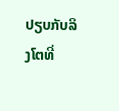ປຽບກັບລິງໂຕທີ່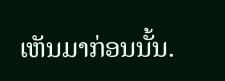ເຫັນມາກ່ອນນັ້ນ.